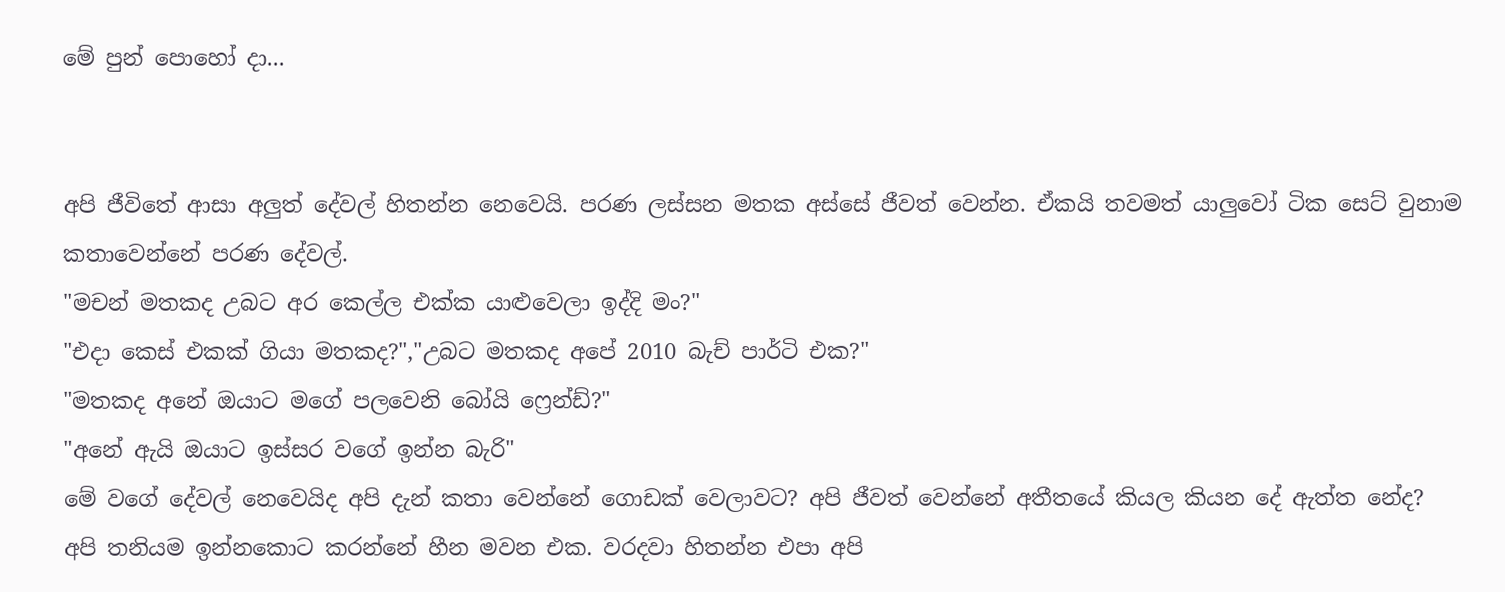මේ පුන් පොහෝ දා...


අපි ජීවිතේ ආසා අලුත් දේවල් හිතන්න නෙවෙයි. පරණ ලස්සන මතක අස්සේ ජීවත් වෙන්න. ඒකයි තවමත් යාලුවෝ ටික සෙට් වුනාම කතාවෙන්නේ පරණ දේවල්.
"මචන් මතකද උබට අර කෙල්ල එක්ක යාළුවෙලා ඉද්දි මං?"
"එදා කෙස් එකක් ගියා මතකද?","උබට මතකද අපේ 2010 බැච් පාර්ටි එක?"
"මතකද අනේ ඔයාට මගේ පලවෙනි බෝයි ෆ්‍රෙන්ඩ්?"
"අනේ ඇයි ඔයාට ඉස්සර වගේ ඉන්න බැරි"
මේ වගේ දේවල් නෙවෙයිද අපි දැන් කතා වෙන්නේ ගොඩක් වෙලාවට? අපි ජීවත් වෙන්නේ අතීතයේ කියල කියන දේ ඇත්ත නේද?
අපි තනියම ඉන්නකොට කරන්නේ හීන මවන එක. වරදවා හිතන්න එපා අපි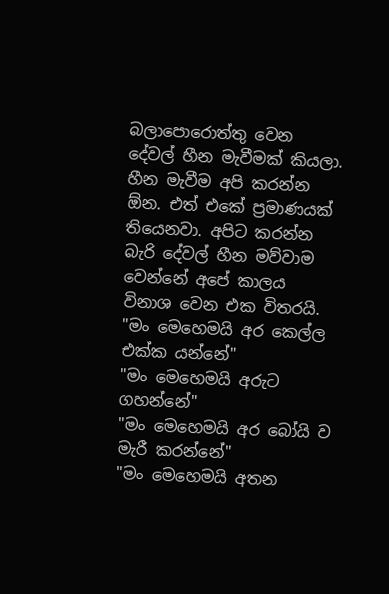බලාපොරොත්තු වෙන දේවල් හීන මැවීමක් කියලා. හීන මැවීම අපි කරන්න ඕන. එත් එකේ ප්‍රමාණයක් තියෙනවා. අපිට කරන්න බැරි දේවල් හීන මව්වාම වෙන්නේ අපේ කාලය විනාශ වෙන එක විතරයි.
"මං මෙහෙමයි අර කෙල්ල එක්ක යන්නේ"
"මං මෙහෙමයි අරුට ගහන්නේ"
"මං මෙහෙමයි අර බෝයි ව මැරී කරන්නේ"
"මං මෙහෙමයි අතන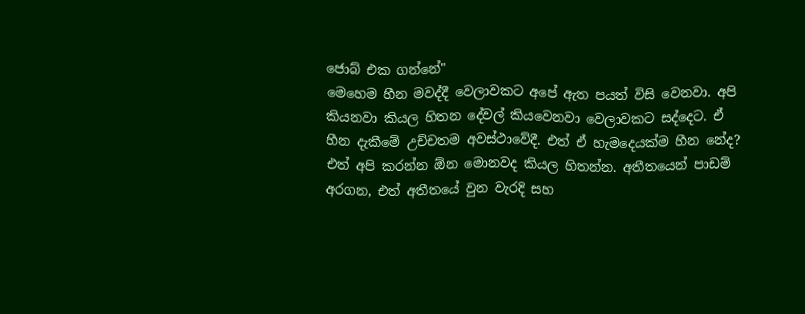ජොබ් එක ගන්නේ"
මෙහෙම හීන මවද්දී වෙලාවකට අපේ ඇත පයත් විසි වෙනවා. අපි කියනවා කියල හිතන දේවල් කියවෙනවා වෙලාවකට සද්දෙට. ඒ හීන දැකීමේ උච්චතම අවස්ථාවේදී. එත් ඒ හැමදෙයක්ම හීන නේද?
එත් අපි කරන්න ඕන මොනවද කියල හිතන්න. අතීතයෙන් පාඩම් අරගන, එත් අතීතයේ වුන වැරදි සහ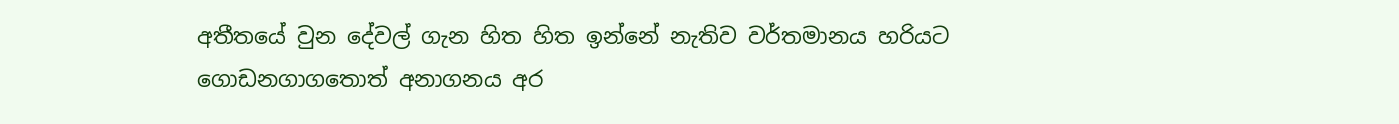අතීතයේ වුන දේවල් ගැන හිත හිත ඉන්නේ නැතිව වර්තමානය හරියට ගොඩනගාගතොත් අනාගනය අර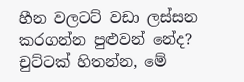හීන වලටට් වඩා ලස්සන කරගන්න පුළුවන් නේද?
චුට්ටක් හිතන්න, මේ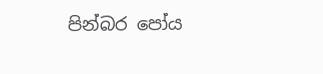පින්බර පෝය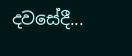දවසේදී...